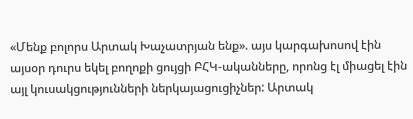«Մենք բոլորս Արտակ Խաչատրյան ենք». այս կարգախոսով էին այսօր դուրս եկել բողոքի ցույցի ԲՀԿ-ականները, որոնց էլ միացել էին այլ կուսակցությունների ներկայացուցիչներ: Արտակ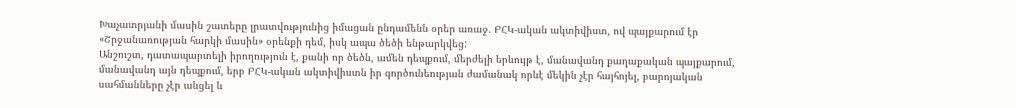Խաչատրյանի մասին շատերը լրատվությունից իմացան ընդամենն օրեր առաջ. ԲՀԿ-ական ակտիվիստ, ով պայքարում էր «Շրջանառության հարկի մասին» օրենքի դեմ, իսկ ապա ծեծի ենթարկվեց:
Անշուշտ, դատապարտելի իրողություն է, քանի որ ծեծն, ամեն դեպքում, մերժելի երևույթ է, մանավանդ քաղաքական պայքարում, մանավանդ այն դեպքում, երբ ԲՀԿ-ական ակտիվիստն իր գործունեության ժամանակ որևէ մեկին չէր հայհոյել, բարոյական սահմանները չէր անցել և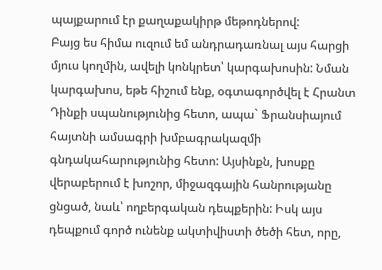պայքարում էր քաղաքակիրթ մեթոդներով:
Բայց ես հիմա ուզում եմ անդրադառնալ այս հարցի մյուս կողմին, ավելի կոնկրետ՝ կարգախոսին: Նման կարգախոս, եթե հիշում ենք, օգտագործվել է Հրանտ Դինքի սպանությունից հետո, ապա` Ֆրանսիայում հայտնի ամսագրի խմբագրակազմի գնդակահարությունից հետո: Այսինքն, խոսքը վերաբերում է խոշոր, միջազգային հանրությանը ցնցած, նաև՝ ողբերգական դեպքերին: Իսկ այս դեպքում գործ ունենք ակտիվիստի ծեծի հետ, որը,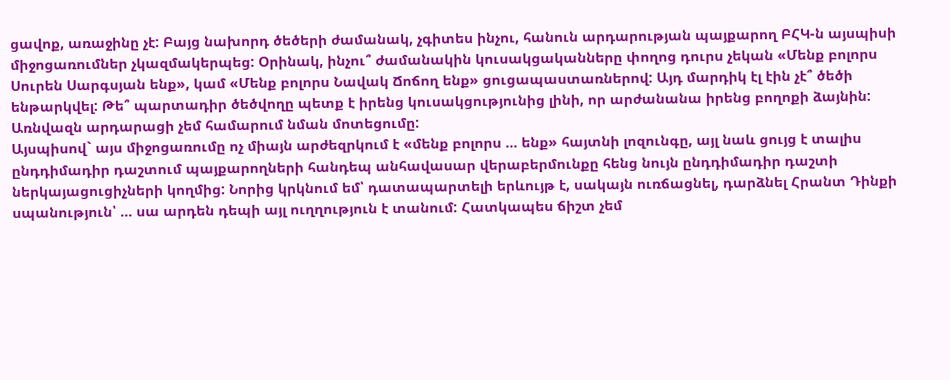ցավոք, առաջինը չէ: Բայց նախորդ ծեծերի ժամանակ, չգիտես ինչու, հանուն արդարության պայքարող ԲՀԿ-ն այսպիսի միջոցառումներ չկազմակերպեց: Օրինակ, ինչու՞ ժամանակին կուսակցականները փողոց դուրս չեկան «Մենք բոլորս Սուրեն Սարգսյան ենք», կամ «Մենք բոլորս Նավակ Ճոճող ենք» ցուցապաստառներով: Այդ մարդիկ էլ էին չէ՞ ծեծի ենթարկվել: Թե՞ պարտադիր ծեծվողը պետք է իրենց կուսակցությունից լինի, որ արժանանա իրենց բողոքի ձայնին: Առնվազն արդարացի չեմ համարում նման մոտեցումը:
Այսպիսով` այս միջոցառումը ոչ միայն արժեզրկում է «մենք բոլորս ... ենք» հայտնի լոզունգը, այլ նաև ցույց է տալիս ընդդիմադիր դաշտում պայքարողների հանդեպ անհավասար վերաբերմունքը հենց նույն ընդդիմադիր դաշտի ներկայացուցիչների կողմից: Նորից կրկնում եմ՝ դատապարտելի երևույթ է, սակայն ուռճացնել, դարձնել Հրանտ Դինքի սպանություն՝ ... սա արդեն դեպի այլ ուղղություն է տանում: Հատկապես ճիշտ չեմ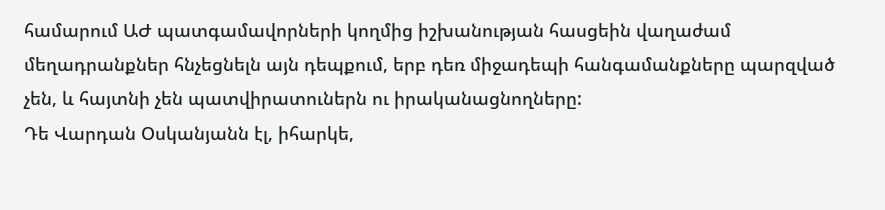համարում ԱԺ պատգամավորների կողմից իշխանության հասցեին վաղաժամ մեղադրանքներ հնչեցնելն այն դեպքում, երբ դեռ միջադեպի հանգամանքները պարզված չեն, և հայտնի չեն պատվիրատուներն ու իրականացնողները:
Դե Վարդան Օսկանյանն էլ, իհարկե,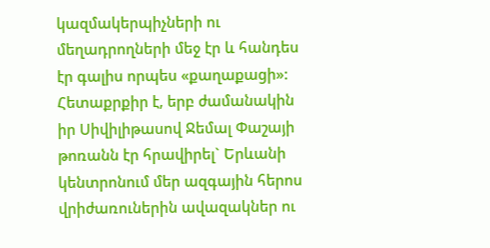կազմակերպիչների ու մեղադրողների մեջ էր և հանդես էր գալիս որպես «քաղաքացի»: Հետաքրքիր է, երբ ժամանակին իր Սիվիլիթասով Ջեմալ Փաշայի թոռանն էր հրավիրել` Երևանի կենտրոնում մեր ազգային հերոս վրիժառուներին ավազակներ ու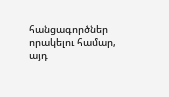հանցագործներ որակելու համար, այդ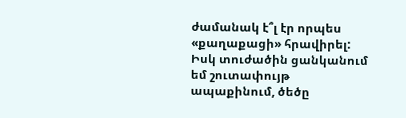ժամանակ է՞լ էր որպես «քաղաքացի» հրավիրել:
Իսկ տուժածին ցանկանում եմ շուտափույթ ապաքինում, ծեծը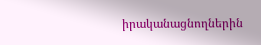իրականացնողներին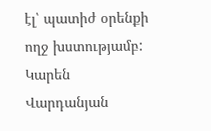էլ՝ պատիժ օրենքի ողջ խստությամբ:
Կարեն Վարդանյան